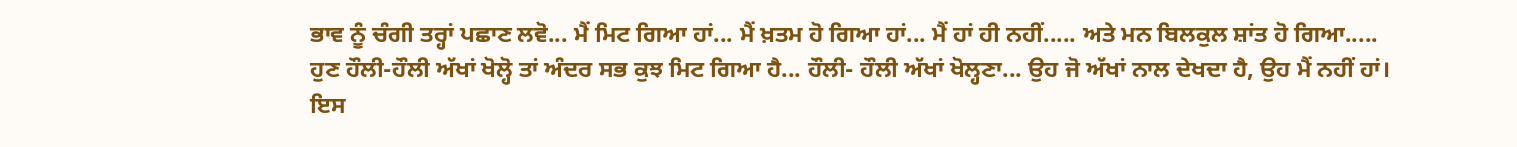ਭਾਵ ਨੂੰ ਚੰਗੀ ਤਰ੍ਹਾਂ ਪਛਾਣ ਲਵੋ... ਮੈਂ ਮਿਟ ਗਿਆ ਹਾਂ... ਮੈਂ ਖ਼ਤਮ ਹੋ ਗਿਆ ਹਾਂ... ਮੈਂ ਹਾਂ ਹੀ ਨਹੀਂ..... ਅਤੇ ਮਨ ਬਿਲਕੁਲ ਸ਼ਾਂਤ ਹੋ ਗਿਆ.....
ਹੁਣ ਹੌਲੀ-ਹੌਲੀ ਅੱਖਾਂ ਖੋਲ੍ਹੋ ਤਾਂ ਅੰਦਰ ਸਭ ਕੁਝ ਮਿਟ ਗਿਆ ਹੈ... ਹੌਲੀ- ਹੌਲੀ ਅੱਖਾਂ ਖੋਲ੍ਹਣਾ... ਉਹ ਜੋ ਅੱਖਾਂ ਨਾਲ ਦੇਖਦਾ ਹੈ, ਉਹ ਮੈਂ ਨਹੀਂ ਹਾਂ।
ਇਸ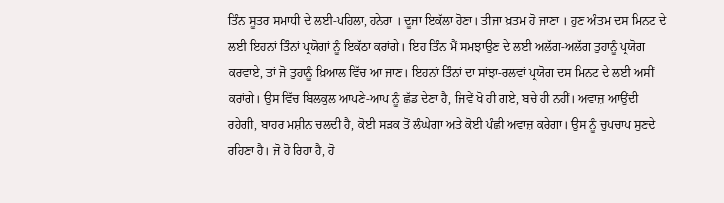ਤਿੰਨ ਸੂਤਰ ਸਮਾਧੀ ਦੇ ਲਈ-ਪਹਿਲਾ, ਹਨੇਰਾ । ਦੂਜਾ ਇਕੱਲਾ ਹੋਣਾ। ਤੀਜਾ ਖ਼ਤਮ ਹੋ ਜਾਣਾ । ਹੁਣ ਅੰਤਮ ਦਸ ਮਿਨਟ ਦੇ ਲਈ ਇਹਨਾਂ ਤਿੰਨਾਂ ਪ੍ਰਯੋਗਾਂ ਨੂੰ ਇਕੱਠਾ ਕਰਾਂਗੇ। ਇਹ ਤਿੰਨ ਮੈਂ ਸਮਝਾਉਣ ਦੇ ਲਈ ਅਲੱਗ-ਅਲੱਗ ਤੁਹਾਨੂੰ ਪ੍ਰਯੋਗ ਕਰਵਾਏ, ਤਾਂ ਜੋ ਤੁਹਾਨੂੰ ਖ਼ਿਆਲ ਵਿੱਚ ਆ ਜਾਣ। ਇਹਨਾਂ ਤਿੰਨਾਂ ਦਾ ਸਾਂਝਾ-ਰਲਵਾਂ ਪ੍ਰਯੋਗ ਦਸ ਮਿਨਟ ਦੇ ਲਈ ਅਸੀਂ ਕਰਾਂਗੇ। ਉਸ ਵਿੱਚ ਬਿਲਕੁਲ ਆਪਣੇ-ਆਪ ਨੂੰ ਛੱਡ ਦੇਣਾ ਹੈ, ਜਿਵੇਂ ਖੋ ਹੀ ਗਏ, ਬਚੇ ਹੀ ਨਹੀਂ। ਅਵਾਜ਼ ਆਉਂਦੀ ਰਹੇਗੀ, ਬਾਹਰ ਮਸ਼ੀਨ ਚਲਦੀ ਹੈ, ਕੋਈ ਸੜਕ ਤੋਂ ਲੰਘੇਗਾ ਅਤੇ ਕੋਈ ਪੰਛੀ ਅਵਾਜ਼ ਕਰੇਗਾ। ਉਸ ਨੂੰ ਚੁਪਚਾਪ ਸੁਣਦੇ ਰਹਿਣਾ ਹੈ। ਜੋ ਹੋ ਰਿਹਾ ਹੈ, ਹੋ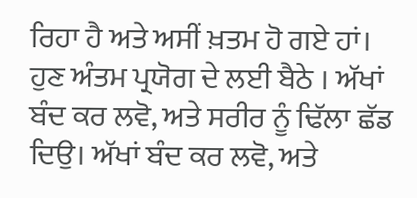ਰਿਹਾ ਹੈ ਅਤੇ ਅਸੀਂ ਖ਼ਤਮ ਹੋ ਗਏ ਹਾਂ।
ਹੁਣ ਅੰਤਮ ਪ੍ਰਯੋਗ ਦੇ ਲਈ ਬੈਠੇ । ਅੱਖਾਂ ਬੰਦ ਕਰ ਲਵੋ, ਅਤੇ ਸਰੀਰ ਨੂੰ ਢਿੱਲਾ ਛੱਡ ਦਿਉ। ਅੱਖਾਂ ਬੰਦ ਕਰ ਲਵੋ, ਅਤੇ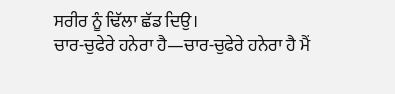ਸਰੀਰ ਨੂੰ ਢਿੱਲਾ ਛੱਡ ਦਿਉ।
ਚਾਰ-ਚੁਫੇਰੇ ਹਨੇਰਾ ਹੈ—ਚਾਰ-ਚੁਫੇਰੇ ਹਨੇਰਾ ਹੈ ਮੈਂ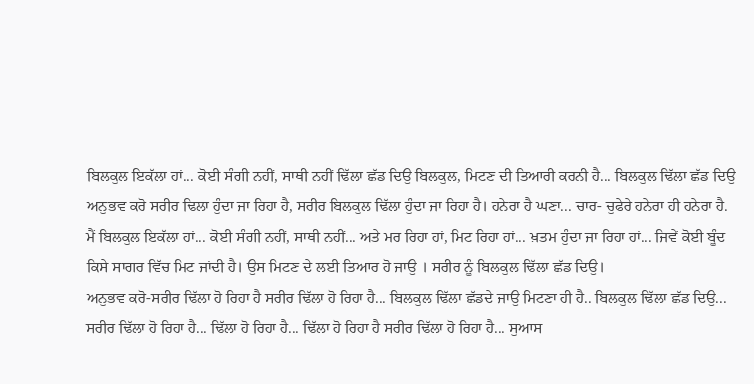ਬਿਲਕੁਲ ਇਕੱਲਾ ਹਾਂ... ਕੋਈ ਸੰਗੀ ਨਹੀਂ, ਸਾਥੀ ਨਹੀਂ ਢਿੱਲਾ ਛੱਡ ਦਿਉ ਬਿਲਕੁਲ, ਮਿਟਣ ਦੀ ਤਿਆਰੀ ਕਰਨੀ ਹੈ... ਬਿਲਕੁਲ ਢਿੱਲਾ ਛੱਡ ਦਿਉ ਅਨੁਭਵ ਕਰੋ ਸਰੀਰ ਢਿਲਾ ਹੁੰਦਾ ਜਾ ਰਿਹਾ ਹੈ, ਸਰੀਰ ਬਿਲਕੁਲ ਢਿੱਲਾ ਹੁੰਦਾ ਜਾ ਰਿਹਾ ਹੈ। ਹਨੇਰਾ ਹੈ ਘਣਾ... ਚਾਰ- ਚੁਫੇਰੇ ਹਨੇਰਾ ਹੀ ਹਨੇਰਾ ਹੈ. ਮੈਂ ਬਿਲਕੁਲ ਇਕੱਲਾ ਹਾਂ... ਕੋਈ ਸੰਗੀ ਨਹੀਂ, ਸਾਥੀ ਨਹੀਂ... ਅਤੇ ਮਰ ਰਿਹਾ ਹਾਂ, ਮਿਟ ਰਿਹਾ ਹਾਂ... ਖ਼ਤਮ ਹੁੰਦਾ ਜਾ ਰਿਹਾ ਹਾਂ... ਜਿਵੇਂ ਕੋਈ ਬੂੰਦ ਕਿਸੇ ਸਾਗਰ ਵਿੱਚ ਮਿਟ ਜਾਂਦੀ ਹੈ। ਉਸ ਮਿਟਣ ਦੇ ਲਈ ਤਿਆਰ ਹੋ ਜਾਉ । ਸਰੀਰ ਨੂੰ ਬਿਲਕੁਲ ਢਿੱਲਾ ਛੱਡ ਦਿਉ।
ਅਨੁਭਵ ਕਰੋ-ਸਰੀਰ ਢਿੱਲਾ ਹੋ ਰਿਹਾ ਹੈ ਸਰੀਰ ਢਿੱਲਾ ਹੋ ਰਿਹਾ ਹੈ... ਬਿਲਕੁਲ ਢਿੱਲਾ ਛੱਡਦੇ ਜਾਉ ਮਿਟਣਾ ਹੀ ਹੈ.. ਬਿਲਕੁਲ ਢਿੱਲਾ ਛੱਡ ਦਿਉ... ਸਰੀਰ ਢਿੱਲਾ ਹੋ ਰਿਹਾ ਹੈ... ਢਿੱਲਾ ਹੋ ਰਿਹਾ ਹੈ... ਢਿੱਲਾ ਹੋ ਰਿਹਾ ਹੈ ਸਰੀਰ ਢਿੱਲਾ ਹੋ ਰਿਹਾ ਹੈ... ਸੁਆਸ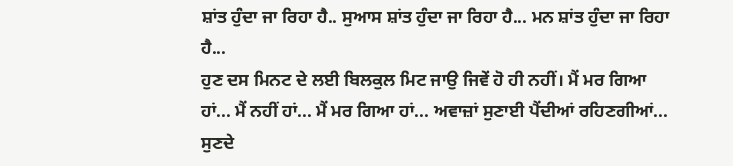ਸ਼ਾਂਤ ਹੁੰਦਾ ਜਾ ਰਿਹਾ ਹੈ.. ਸੁਆਸ ਸ਼ਾਂਤ ਹੁੰਦਾ ਜਾ ਰਿਹਾ ਹੈ... ਮਨ ਸ਼ਾਂਤ ਹੁੰਦਾ ਜਾ ਰਿਹਾ ਹੈ...
ਹੁਣ ਦਸ ਮਿਨਟ ਦੇ ਲਈ ਬਿਲਕੁਲ ਮਿਟ ਜਾਉ ਜਿਵੇਂ ਹੋ ਹੀ ਨਹੀਂ। ਮੈਂ ਮਰ ਗਿਆ ਹਾਂ... ਮੈਂ ਨਹੀਂ ਹਾਂ... ਮੈਂ ਮਰ ਗਿਆ ਹਾਂ... ਅਵਾਜ਼ਾਂ ਸੁਣਾਈ ਪੈਂਦੀਆਂ ਰਹਿਣਗੀਆਂ... ਸੁਣਦੇ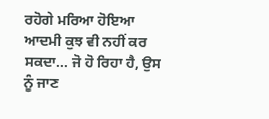ਰਹੋਗੇ ਮਰਿਆ ਹੋਇਆ ਆਦਮੀ ਕੁਝ ਵੀ ਨਹੀਂ ਕਰ ਸਕਦਾ... ਜੋ ਹੋ ਰਿਹਾ ਹੈ, ਉਸ ਨੂੰ ਜਾਣ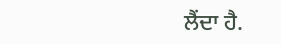ਲੈਂਦਾ ਹੈ.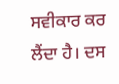ਸਵੀਕਾਰ ਕਰ ਲੈਂਦਾ ਹੈ। ਦਸ